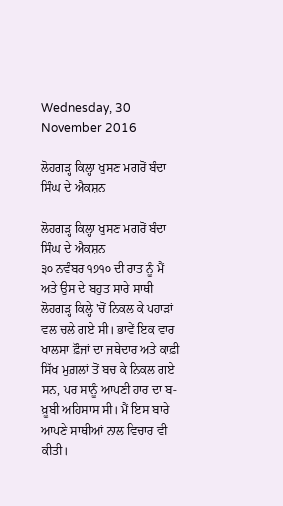Wednesday, 30 November 2016

ਲੋਹਗੜ੍ਹ ਕਿਲ੍ਹਾ ਖੁਸਣ ਮਗਰੋਂ ਬੰਦਾ ਸਿੰਘ ਦੇ ਐਕਸ਼ਨ

ਲੋਹਗੜ੍ਹ ਕਿਲ੍ਹਾ ਖੁਸਣ ਮਗਰੋਂ ਬੰਦਾ ਸਿੰਘ ਦੇ ਐਕਸ਼ਨ
੩੦ ਨਵੰਬਰ ੧੭੧੦ ਦੀ ਰਾਤ ਨੂੰ ਮੈਂ ਅਤੇ ਉਸ ਦੇ ਬਹੁਤ ਸਾਰੇ ਸਾਥੀ ਲੋਹਗੜ੍ਹ ਕਿਲ੍ਹੇ 'ਚੋਂ ਨਿਕਲ ਕੇ ਪਹਾੜਾਂ ਵਲ ਚਲੇ ਗਏ ਸੀ। ਭਾਵੇਂ ਇਕ ਵਾਰ ਖਾਲਸਾ ਫ਼ੌਜਾਂ ਦਾ ਜਥੇਦਾਰ ਅਤੇ ਕਾਫ਼ੀ ਸਿੱਖ ਮੁਗ਼ਲਾਂ ਤੋਂ ਬਚ ਕੇ ਨਿਕਲ ਗਏ ਸਨ, ਪਰ ਸਾਨੂੰ ਆਪਣੀ ਹਾਰ ਦਾ ਬ-ਖ਼ੂਬੀ ਅਹਿਸਾਸ ਸੀ। ਮੈਂ ਇਸ ਬਾਰੇ ਆਪਣੇ ਸਾਥੀਆਂ ਨਾਲ ਵਿਚਾਰ ਵੀ ਕੀਤੀ।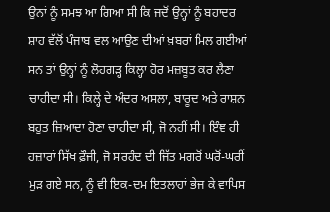ਉਨਾਂ ਨੂੰ ਸਮਝ ਆ ਗਿਆ ਸੀ ਕਿ ਜਦੋਂ ਉਨ੍ਹਾਂ ਨੂੰ ਬਹਾਦਰ ਸ਼ਾਹ ਵੱਲੋਂ ਪੰਜਾਬ ਵਲ ਆਉਣ ਦੀਆਂ ਖ਼ਬਰਾਂ ਮਿਲ ਗਈਆਂ ਸਨ ਤਾਂ ਉਨ੍ਹਾਂ ਨੂੰ ਲੋਹਗੜ੍ਹ ਕਿਲ੍ਹਾ ਹੋਰ ਮਜ਼ਬੂਤ ਕਰ ਲੈਣਾ ਚਾਹੀਦਾ ਸੀ। ਕਿਲ੍ਹੇ ਦੇ ਅੰਦਰ ਅਸਲਾ, ਬਾਰੂਦ ਅਤੇ ਰਾਸ਼ਨ ਬਹੁਤ ਜ਼ਿਆਦਾ ਹੋਣਾ ਚਾਹੀਦਾ ਸੀ, ਜੋ ਨਹੀਂ ਸੀ। ਇੰਞ ਹੀ ਹਜ਼ਾਰਾਂ ਸਿੱਖ ਫ਼ੌਜੀ, ਜੋ ਸਰਹੰਦ ਦੀ ਜਿੱਤ ਮਗਰੋਂ ਘਰੋਂ-ਘਰੀਂ ਮੁੜ ਗਏ ਸਨ, ਨੂੰ ਵੀ ਇਕ-ਦਮ ਇਤਲਾਹਾਂ ਭੇਜ ਕੇ ਵਾਪਿਸ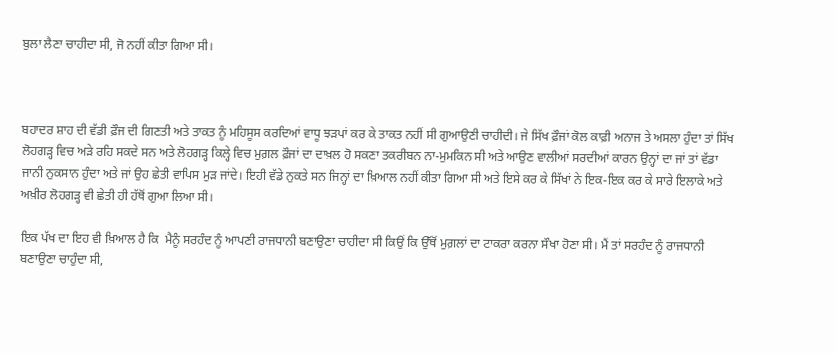ਬੁਲਾ ਲੈਣਾ ਚਾਹੀਦਾ ਸੀ, ਜੋ ਨਹੀਂ ਕੀਤਾ ਗਿਆ ਸੀ।



ਬਹਾਦਰ ਸ਼ਾਹ ਦੀ ਵੱਡੀ ਫ਼ੌਜ ਦੀ ਗਿਣਤੀ ਅਤੇ ਤਾਕਤ ਨੂੰ ਮਹਿਸੂਸ ਕਰਦਿਆਂ ਵਾਧੂ ਝੜਪਾਂ ਕਰ ਕੇ ਤਾਕਤ ਨਹੀਂ ਸੀ ਗੁਆਉਣੀ ਚਾਹੀਦੀ। ਜੇ ਸਿੱਖ ਫ਼ੌਜਾਂ ਕੋਲ ਕਾਫ਼ੀ ਅਨਾਜ ਤੇ ਅਸਲਾ ਹੁੰਦਾ ਤਾਂ ਸਿੱਖ ਲੋਹਗੜ੍ਹ ਵਿਚ ਅੜੇ ਰਹਿ ਸਕਦੇ ਸਨ ਅਤੇ ਲੋਹਗੜ੍ਹ ਕਿਲ੍ਹੇ ਵਿਚ ਮੁਗ਼ਲ ਫ਼ੌਜਾਂ ਦਾ ਦਾਖ਼ਲ ਹੋ ਸਕਣਾ ਤਕਰੀਬਨ ਨਾ-ਮੁਮਕਿਨ ਸੀ ਅਤੇ ਆਉਣ ਵਾਲੀਆਂ ਸਰਦੀਆਂ ਕਾਰਨ ਉਨ੍ਹਾਂ ਦਾ ਜਾਂ ਤਾਂ ਵੱਡਾ ਜਾਨੀ ਨੁਕਸਾਨ ਹੁੰਦਾ ਅਤੇ ਜਾਂ ਉਹ ਛੇਤੀ ਵਾਪਿਸ ਮੁੜ ਜਾਂਦੇ। ਇਹੀ ਵੱਡੇ ਨੁਕਤੇ ਸਨ ਜਿਨ੍ਹਾਂ ਦਾ ਖ਼ਿਆਲ ਨਹੀਂ ਕੀਤਾ ਗਿਆ ਸੀ ਅਤੇ ਇਸੇ ਕਰ ਕੇ ਸਿੱਖਾਂ ਨੇ ਇਕ-ਇਕ ਕਰ ਕੇ ਸਾਰੇ ਇਲਾਕੇ ਅਤੇ ਅਖ਼ੀਰ ਲੋਹਗੜ੍ਹ ਵੀ ਛੇਤੀ ਹੀ ਹੱਥੋਂ ਗੁਆ ਲਿਆ ਸੀ।

ਇਕ ਪੱਖ ਦਾ ਇਹ ਵੀ ਖ਼ਿਆਲ ਹੈ ਕਿ  ਮੈਨੂੰ ਸਰਹੰਦ ਨੂੰ ਆਪਣੀ ਰਾਜਧਾਨੀ ਬਣਾਉਣਾ ਚਾਹੀਦਾ ਸੀ ਕਿਉਂ ਕਿ ਉੱਥੋਂ ਮੁਗ਼ਲਾਂ ਦਾ ਟਾਕਰਾ ਕਰਨਾ ਸੌਖਾ ਹੋਣਾ ਸੀ। ਮੈਂ ਤਾਂ ਸਰਹੰਦ ਨੂੰ ਰਾਜਧਾਨੀ ਬਣਾਉਣਾ ਚਾਹੁੰਦਾ ਸੀ,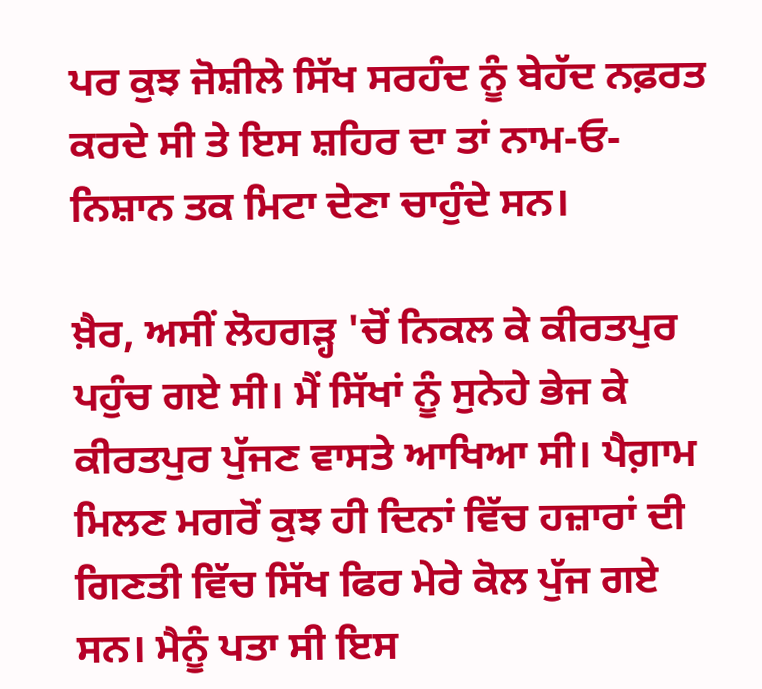ਪਰ ਕੁਝ ਜੋਸ਼ੀਲੇ ਸਿੱਖ ਸਰਹੰਦ ਨੂੰ ਬੇਹੱਦ ਨਫ਼ਰਤ ਕਰਦੇ ਸੀ ਤੇ ਇਸ ਸ਼ਹਿਰ ਦਾ ਤਾਂ ਨਾਮ-ਓ-ਨਿਸ਼ਾਨ ਤਕ ਮਿਟਾ ਦੇਣਾ ਚਾਹੁੰਦੇ ਸਨ।

ਖ਼ੈਰ, ਅਸੀਂ ਲੋਹਗੜ੍ਹ 'ਚੋਂ ਨਿਕਲ ਕੇ ਕੀਰਤਪੁਰ ਪਹੁੰਚ ਗਏ ਸੀ। ਮੈਂ ਸਿੱਖਾਂ ਨੂੰ ਸੁਨੇਹੇ ਭੇਜ ਕੇ ਕੀਰਤਪੁਰ ਪੁੱਜਣ ਵਾਸਤੇ ਆਖਿਆ ਸੀ। ਪੈਗ਼ਾਮ ਮਿਲਣ ਮਗਰੋਂ ਕੁਝ ਹੀ ਦਿਨਾਂ ਵਿੱਚ ਹਜ਼ਾਰਾਂ ਦੀ ਗਿਣਤੀ ਵਿੱਚ ਸਿੱਖ ਫਿਰ ਮੇਰੇ ਕੋਲ ਪੁੱਜ ਗਏ ਸਨ। ਮੈਨੂੰ ਪਤਾ ਸੀ ਇਸ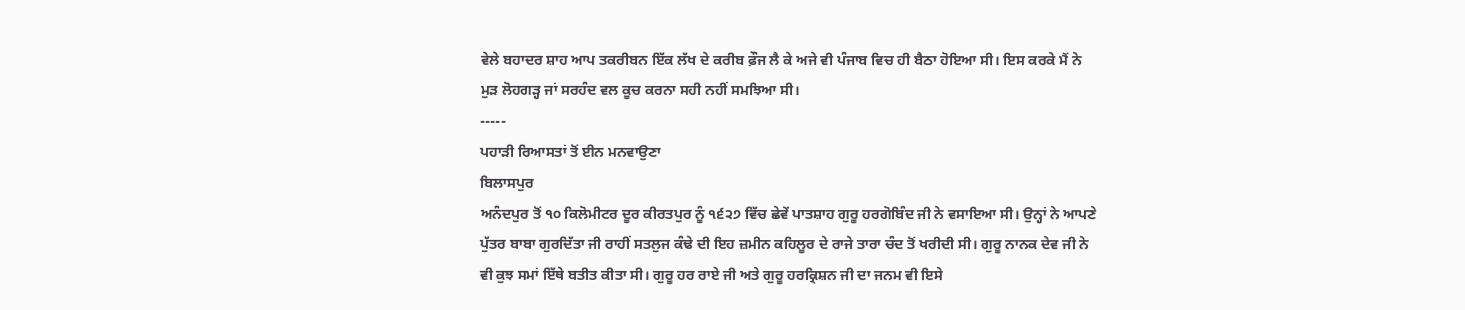ਵੇਲੇ ਬਹਾਦਰ ਸ਼ਾਹ ਆਪ ਤਕਰੀਬਨ ਇੱਕ ਲੱਖ ਦੇ ਕਰੀਬ ਫ਼ੌਜ ਲੈ ਕੇ ਅਜੇ ਵੀ ਪੰਜਾਬ ਵਿਚ ਹੀ ਬੈਠਾ ਹੋਇਆ ਸੀ। ਇਸ ਕਰਕੇ ਮੈਂ ਨੇ ਮੁੜ ਲੋਹਗੜ੍ਹ ਜਾਂ ਸਰਹੰਦ ਵਲ ਕੂਚ ਕਰਨਾ ਸਹੀ ਨਹੀਂ ਸਮਝਿਆ ਸੀ।
-----
ਪਹਾੜੀ ਰਿਆਸਤਾਂ ਤੋਂ ਈਨ ਮਨਵਾਉਣਾ
ਬਿਲਾਸਪੁਰ
ਅਨੰਦਪੁਰ ਤੋਂ ੧੦ ਕਿਲੋਮੀਟਰ ਦੂਰ ਕੀਰਤਪੁਰ ਨੂੰ ੧੬੨੭ ਵਿੱਚ ਛੇਵੇਂ ਪਾਤਸ਼ਾਹ ਗੁਰੂ ਹਰਗੋਬਿੰਦ ਜੀ ਨੇ ਵਸਾਇਆ ਸੀ। ਉਨ੍ਹਾਂ ਨੇ ਆਪਣੇ ਪੁੱਤਰ ਬਾਬਾ ਗੁਰਦਿੱਤਾ ਜੀ ਰਾਹੀਂ ਸਤਲੁਜ ਕੰਢੇ ਦੀ ਇਹ ਜ਼ਮੀਨ ਕਹਿਲੂਰ ਦੇ ਰਾਜੇ ਤਾਰਾ ਚੰਦ ਤੋਂ ਖਰੀਦੀ ਸੀ। ਗੁਰੂ ਨਾਨਕ ਦੇਵ ਜੀ ਨੇ ਵੀ ਕੁਝ ਸਮਾਂ ਇੱਥੇ ਬਤੀਤ ਕੀਤਾ ਸੀ। ਗੁਰੂ ਹਰ ਰਾਏ ਜੀ ਅਤੇ ਗੁਰੂ ਹਰਕ੍ਰਿਸ਼ਨ ਜੀ ਦਾ ਜਨਮ ਵੀ ਇਸੇ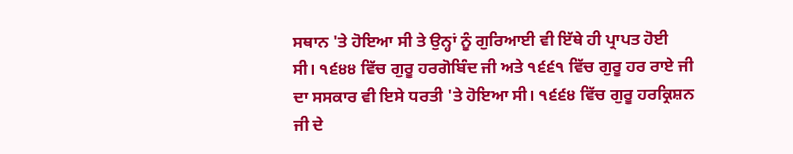ਸਥਾਨ 'ਤੇ ਹੋਇਆ ਸੀ ਤੇ ਉਨ੍ਹਾਂ ਨੂੰ ਗੁਰਿਆਈ ਵੀ ਇੱਥੇ ਹੀ ਪ੍ਰਾਪਤ ਹੋਈ ਸੀ। ੧੬੪੪ ਵਿੱਚ ਗੁਰੂ ਹਰਗੋਬਿੰਦ ਜੀ ਅਤੇ ੧੬੬੧ ਵਿੱਚ ਗੁਰੂ ਹਰ ਰਾਏ ਜੀ ਦਾ ਸਸਕਾਰ ਵੀ ਇਸੇ ਧਰਤੀ 'ਤੇ ਹੋਇਆ ਸੀ। ੧੬੬੪ ਵਿੱਚ ਗੁਰੂ ਹਰਕ੍ਰਿਸ਼ਨ ਜੀ ਦੇ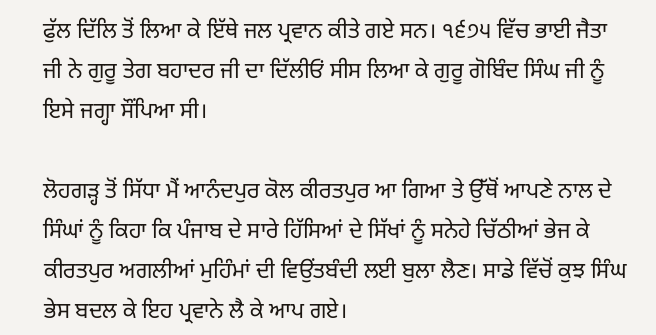ਫੁੱਲ ਦਿੱਲਿ ਤੋਂ ਲਿਆ ਕੇ ਇੱਥੇ ਜਲ ਪ੍ਰਵਾਨ ਕੀਤੇ ਗਏ ਸਨ। ੧੬੭੫ ਵਿੱਚ ਭਾਈ ਜੈਤਾ ਜੀ ਨੇ ਗੁਰੂ ਤੇਗ ਬਹਾਦਰ ਜੀ ਦਾ ਦਿੱਲੀਓਂ ਸੀਸ ਲਿਆ ਕੇ ਗੁਰੂ ਗੋਬਿੰਦ ਸਿੰਘ ਜੀ ਨੂੰ ਇਸੇ ਜਗ੍ਹਾ ਸੌਂਪਿਆ ਸੀ।

ਲੋਹਗੜ੍ਹ ਤੋਂ ਸਿੱਧਾ ਮੈਂ ਆਨੰਦਪੁਰ ਕੋਲ ਕੀਰਤਪੁਰ ਆ ਗਿਆ ਤੇ ਉੱਥੋਂ ਆਪਣੇ ਨਾਲ ਦੇ ਸਿੰਘਾਂ ਨੂੰ ਕਿਹਾ ਕਿ ਪੰਜਾਬ ਦੇ ਸਾਰੇ ਹਿੱਸਿਆਂ ਦੇ ਸਿੱਖਾਂ ਨੂੰ ਸਨੇਹੇ ਚਿੱਠੀਆਂ ਭੇਜ ਕੇ ਕੀਰਤਪੁਰ ਅਗਲੀਆਂ ਮੁਹਿੰਮਾਂ ਦੀ ਵਿਉਂਤਬੰਦੀ ਲਈ ਬੁਲਾ ਲੈਣ। ਸਾਡੇ ਵਿੱਚੋਂ ਕੁਝ ਸਿੰਘ ਭੇਸ ਬਦਲ ਕੇ ਇਹ ਪ੍ਰਵਾਨੇ ਲੈ ਕੇ ਆਪ ਗਏ।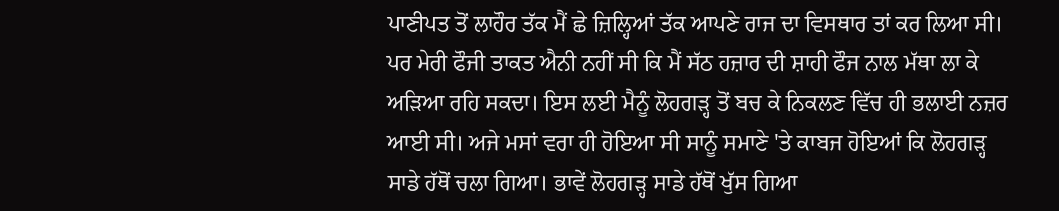ਪਾਣੀਪਤ ਤੋਂ ਲਾਹੌਰ ਤੱਕ ਮੈਂ ਛੇ ਜ਼ਿਲ੍ਹਿਆਂ ਤੱਕ ਆਪਣੇ ਰਾਜ ਦਾ ਵਿਸਥਾਰ ਤਾਂ ਕਰ ਲਿਆ ਸੀ। ਪਰ ਮੇਰੀ ਫੌਜੀ ਤਾਕਤ ਐਨੀ ਨਹੀਂ ਸੀ ਕਿ ਮੈਂ ਸੱਠ ਹਜ਼ਾਰ ਦੀ ਸ਼ਾਹੀ ਫੌਜ ਨਾਲ ਮੱਥਾ ਲਾ ਕੇ ਅੜਿਆ ਰਹਿ ਸਕਦਾ। ਇਸ ਲਈ ਮੈਨੂੰ ਲੋਹਗੜ੍ਹ ਤੋਂ ਬਚ ਕੇ ਨਿਕਲਣ ਵਿੱਚ ਹੀ ਭਲਾਈ ਨਜ਼ਰ ਆਈ ਸੀ। ਅਜੇ ਮਸਾਂ ਵਰਾ ਹੀ ਹੋਇਆ ਸੀ ਸਾਨੂੰ ਸਮਾਣੇ 'ਤੇ ਕਾਬਜ ਹੋਇਆਂ ਕਿ ਲੋਹਗੜ੍ਹ ਸਾਡੇ ਹੱਥੋਂ ਚਲਾ ਗਿਆ। ਭਾਵੇਂ ਲੋਹਗੜ੍ਹ ਸਾਡੇ ਹੱਥੋਂ ਖੁੱਸ ਗਿਆ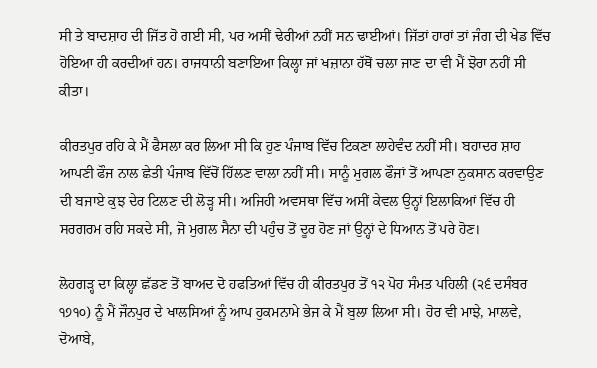ਸੀ ਤੇ ਬਾਦਸ਼ਾਹ ਦੀ ਜਿੱਤ ਹੋ ਗਈ ਸੀ, ਪਰ ਅਸੀਂ ਢੇਰੀਆਂ ਨਹੀਂ ਸਨ ਢਾਈਆਂ। ਜਿੱਤਾਂ ਹਾਰਾਂ ਤਾਂ ਜੰਗ ਦੀ ਖੇਡ ਵਿੱਚ ਹੋਇਆ ਹੀ ਕਰਦੀਆਂ ਹਨ। ਰਾਜਧਾਨੀ ਬਣਾਇਆ ਕਿਲ੍ਹਾ ਜਾਂ ਖਜ਼ਾਨਾ ਹੱਥੋਂ ਚਲਾ ਜਾਣ ਦਾ ਵੀ ਮੈਂ ਝੋਰਾ ਨਹੀਂ ਸੀ ਕੀਤਾ।

ਕੀਰਤਪੁਰ ਰਹਿ ਕੇ ਮੈਂ ਫੈਸਲਾ ਕਰ ਲਿਆ ਸੀ ਕਿ ਹੁਣ ਪੰਜਾਬ ਵਿੱਚ ਟਿਕਣਾ ਲਾਹੇਵੰਦ ਨਹੀਂ ਸੀ। ਬਹਾਦਰ ਸ਼ਾਹ ਆਪਣੀ ਫੌਜ ਨਾਲ ਛੇਤੀ ਪੰਜਾਬ ਵਿੱਚੋਂ ਹਿੱਲਣ ਵਾਲਾ ਨਹੀਂ ਸੀ। ਸਾਨੂੰ ਮੁਗਲ ਫੌਜਾਂ ਤੋਂ ਆਪਣਾ ਨੁਕਸਾਨ ਕਰਵਾਉਣ ਦੀ ਬਜਾਏ ਕੁਝ ਦੇਰ ਟਿਲਣ ਦੀ ਲੋੜ੍ਹ ਸੀ। ਅਜਿਹੀ ਅਵਸਥਾ ਵਿੱਚ ਅਸੀਂ ਕੇਵਲ ਉਨ੍ਹਾਂ ਇਲਾਕਿਆਂ ਵਿੱਚ ਹੀ ਸਰਗਰਮ ਰਹਿ ਸਕਦੇ ਸੀ, ਜੋ ਮੁਗਲ ਸੈਨਾ ਦੀ ਪਹੁੰਚ ਤੋਂ ਦੂਰ ਹੋਣ ਜਾਂ ਉਨ੍ਹਾਂ ਦੇ ਧਿਆਨ ਤੋਂ ਪਰੇ ਹੋਣ।

ਲੋਹਗੜ੍ਹ ਦਾ ਕਿਲ੍ਹਾ ਛੱਡਣ ਤੋਂ ਬਾਅਦ ਦੋ ਹਫਤਿਆਂ ਵਿੱਚ ਹੀ ਕੀਰਤਪੁਰ ਤੋਂ ੧੨ ਪੋਹ ਸੰਮਤ ਪਹਿਲੀ (੨੬ ਦਸੰਬਰ ੧੭੧੦) ਨੂੰ ਮੈਂ ਜੌਨਪੁਰ ਦੇ ਖਾਲਸਿਆਂ ਨੂੰ ਆਪ ਹੁਕਮਨਾਮੇ ਭੇਜ ਕੇ ਮੈਂ ਬੁਲਾ ਲਿਆ ਸੀ। ਹੋਰ ਵੀ ਮਾਝੇ, ਮਾਲਵੇ, ਦੋਆਬੇ,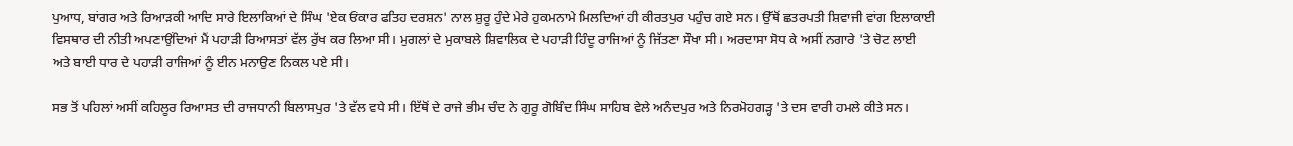ਪੁਆਧ, ਬਾਂਗਰ ਅਤੇ ਰਿਆੜਕੀ ਆਦਿ ਸਾਰੇ ਇਲਾਕਿਆਂ ਦੇ ਸਿੰਘ 'ਏਕ ਓਂਕਾਰ ਫਤਿਹ ਦਰਸ਼ਨ' ਨਾਲ ਸ਼ੁਰੂ ਹੁੰਦੇ ਮੇਰੇ ਹੁਕਮਨਾਮੇ ਮਿਲਦਿਆਂ ਹੀ ਕੀਰਤਪੁਰ ਪਹੁੰਚ ਗਏ ਸਨ। ਉੱਥੋਂ ਛਤਰਪਤੀ ਸ਼ਿਵਾਜੀ ਵਾਂਗ ਇਲਾਕਾਈ ਵਿਸਥਾਰ ਦੀ ਨੀਤੀ ਅਪਣਾਉਂਦਿਆਂ ਮੈਂ ਪਹਾੜੀ ਰਿਆਸਤਾਂ ਵੱਲ ਰੁੱਖ ਕਰ ਲਿਆ ਸੀ। ਮੁਗਲਾਂ ਦੇ ਮੁਕਾਬਲੇ ਸ਼ਿਵਾਲਿਕ ਦੇ ਪਹਾੜੀ ਹਿੰਦੂ ਰਾਜਿਆਂ ਨੂੰ ਜਿੱਤਣਾ ਸੌਖਾ ਸੀ। ਅਰਦਾਸਾ ਸੋਧ ਕੇ ਅਸੀਂ ਨਗਾਰੇ 'ਤੇ ਚੋਟ ਲਾਈ ਅਤੇ ਬਾਈ ਧਾਰ ਦੇ ਪਹਾੜੀ ਰਾਜਿਆਂ ਨੂੰ ਈਨ ਮਨਾਉਣ ਨਿਕਲ ਪਏ ਸੀ।

ਸਭ ਤੋਂ ਪਹਿਲਾਂ ਅਸੀਂ ਕਹਿਲੂਰ ਰਿਆਸਤ ਦੀ ਰਾਜਧਾਨੀ ਬਿਲਾਸਪੁਰ 'ਤੇ ਵੱਲ ਵਧੇ ਸੀ। ਇੱਥੋਂ ਦੇ ਰਾਜੇ ਭੀਮ ਚੰਦ ਨੇ ਗੁਰੂ ਗੋਬਿੰਦ ਸਿੰਘ ਸਾਹਿਬ ਵੇਲੇ ਅਨੰਦਪੁਰ ਅਤੇ ਨਿਰਮੋਹਗੜ੍ਹ 'ਤੇ ਦਸ ਵਾਰੀ ਹਮਲੇ ਕੀਤੇ ਸਨ।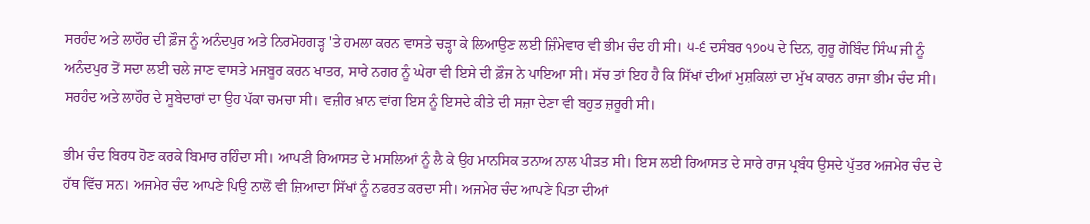ਸਰਹੰਦ ਅਤੇ ਲਾਹੌਰ ਦੀ ਫ਼ੌਜ ਨੂੰ ਅਨੰਦਪੁਰ ਅਤੇ ਨਿਰਮੋਹਗੜ੍ਹ 'ਤੇ ਹਮਲਾ ਕਰਨ ਵਾਸਤੇ ਚੜ੍ਹਾ ਕੇ ਲਿਆਉਣ ਲਈ ਜ਼ਿੰਮੇਵਾਰ ਵੀ ਭੀਮ ਚੰਦ ਹੀ ਸੀ। ੫-੬ ਦਸੰਬਰ ੧੭੦੫ ਦੇ ਦਿਨ, ਗੁਰੂ ਗੋਬਿੰਦ ਸਿੰਘ ਜੀ ਨੂੰ ਅਨੰਦਪੁਰ ਤੋਂ ਸਦਾ ਲਈ ਚਲੇ ਜਾਣ ਵਾਸਤੇ ਮਜਬੂਰ ਕਰਨ ਖਾਤਰ, ਸਾਰੇ ਨਗਰ ਨੂੰ ਘੇਰਾ ਵੀ ਇਸੇ ਦੀ ਫ਼ੌਜ ਨੇ ਪਾਇਆ ਸੀ। ਸੱਚ ਤਾਂ ਇਹ ਹੈ ਕਿ ਸਿੱਖਾਂ ਦੀਆਂ ਮੁਸ਼ਕਿਲਾਂ ਦਾ ਮੁੱਖ ਕਾਰਨ ਰਾਜਾ ਭੀਮ ਚੰਦ ਸੀ। ਸਰਹੰਦ ਅਤੇ ਲਾਹੌਰ ਦੇ ਸੂਬੇਦਾਰਾਂ ਦਾ ਉਹ ਪੱਕਾ ਚਮਚਾ ਸੀ। ਵਜ਼ੀਰ ਖ਼ਾਨ ਵਾਂਗ ਇਸ ਨੂੰ ਇਸਦੇ ਕੀਤੇ ਦੀ ਸਜ਼ਾ ਦੇਣਾ ਵੀ ਬਹੁਤ ਜ਼ਰੂਰੀ ਸੀ।

ਭੀਮ ਚੰਦ ਬਿਰਧ ਹੋਣ ਕਰਕੇ ਬਿਮਾਰ ਰਹਿੰਦਾ ਸੀ। ਆਪਣੀ ਰਿਆਸਤ ਦੇ ਮਸਲਿਆਂ ਨੂੰ ਲੈ ਕੇ ਉਹ ਮਾਨਸਿਕ ਤਨਾਅ ਨਾਲ ਪੀੜਤ ਸੀ। ਇਸ ਲਈ ਰਿਆਸਤ ਦੇ ਸਾਰੇ ਰਾਜ ਪ੍ਰਬੰਧ ਉਸਦੇ ਪੁੱਤਰ ਅਜਮੇਰ ਚੰਦ ਦੇ ਹੱਥ ਵਿੱਚ ਸਨ। ਅਜਮੇਰ ਚੰਦ ਆਪਣੇ ਪਿਉ ਨਾਲੋਂ ਵੀ ਜ਼ਿਆਦਾ ਸਿੱਖਾਂ ਨੂੰ ਨਫਰਤ ਕਰਦਾ ਸੀ। ਅਜਮੇਰ ਚੰਦ ਆਪਣੇ ਪਿਤਾ ਦੀਆਂ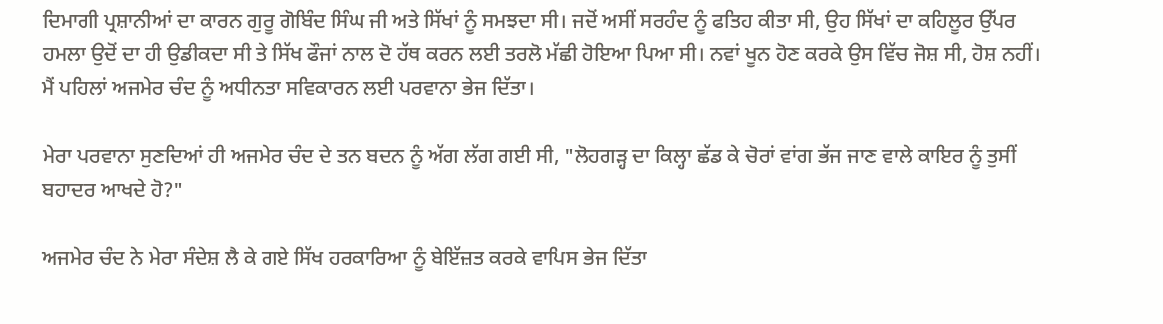ਦਿਮਾਗੀ ਪ੍ਰਸ਼ਾਨੀਆਂ ਦਾ ਕਾਰਨ ਗੁਰੂ ਗੋਬਿੰਦ ਸਿੰਘ ਜੀ ਅਤੇ ਸਿੱਖਾਂ ਨੂੰ ਸਮਝਦਾ ਸੀ। ਜਦੋਂ ਅਸੀਂ ਸਰਹੰਦ ਨੂੰ ਫਤਿਹ ਕੀਤਾ ਸੀ, ਉਹ ਸਿੱਖਾਂ ਦਾ ਕਹਿਲੂਰ ਉੱਪਰ ਹਮਲਾ ਉਦੋਂ ਦਾ ਹੀ ਉਡੀਕਦਾ ਸੀ ਤੇ ਸਿੱਖ ਫੌਜਾਂ ਨਾਲ ਦੋ ਹੱਥ ਕਰਨ ਲਈ ਤਰਲੋ ਮੱਛੀ ਹੋਇਆ ਪਿਆ ਸੀ। ਨਵਾਂ ਖੂਨ ਹੋਣ ਕਰਕੇ ਉਸ ਵਿੱਚ ਜੋਸ਼ ਸੀ, ਹੋਸ਼ ਨਹੀਂ। ਮੈਂ ਪਹਿਲਾਂ ਅਜਮੇਰ ਚੰਦ ਨੂੰ ਅਧੀਨਤਾ ਸਵਿਕਾਰਨ ਲਈ ਪਰਵਾਨਾ ਭੇਜ ਦਿੱਤਾ।

ਮੇਰਾ ਪਰਵਾਨਾ ਸੁਣਦਿਆਂ ਹੀ ਅਜਮੇਰ ਚੰਦ ਦੇ ਤਨ ਬਦਨ ਨੂੰ ਅੱਗ ਲੱਗ ਗਈ ਸੀ, "ਲੋਹਗੜ੍ਹ ਦਾ ਕਿਲ੍ਹਾ ਛੱਡ ਕੇ ਚੋਰਾਂ ਵਾਂਗ ਭੱਜ ਜਾਣ ਵਾਲੇ ਕਾਇਰ ਨੂੰ ਤੁਸੀਂ ਬਹਾਦਰ ਆਖਦੇ ਹੋ?"

ਅਜਮੇਰ ਚੰਦ ਨੇ ਮੇਰਾ ਸੰਦੇਸ਼ ਲੈ ਕੇ ਗਏ ਸਿੱਖ ਹਰਕਾਰਿਆ ਨੂੰ ਬੇਇੱਜ਼ਤ ਕਰਕੇ ਵਾਪਿਸ ਭੇਜ ਦਿੱਤਾ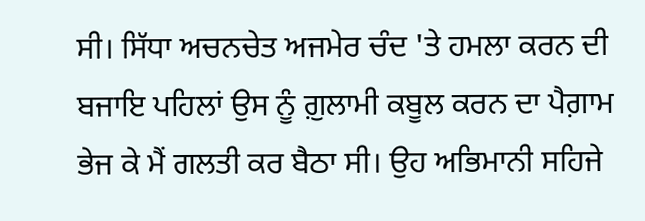ਸੀ। ਸਿੱਧਾ ਅਚਨਚੇਤ ਅਜਮੇਰ ਚੰਦ 'ਤੇ ਹਮਲਾ ਕਰਨ ਦੀ ਬਜਾਇ ਪਹਿਲਾਂ ਉਸ ਨੂੰ ਗ਼ੁਲਾਮੀ ਕਬੂਲ ਕਰਨ ਦਾ ਪੈਗ਼ਾਮ ਭੇਜ ਕੇ ਮੈਂ ਗਲਤੀ ਕਰ ਬੈਠਾ ਸੀ। ਉਹ ਅਭਿਮਾਨੀ ਸਹਿਜੇ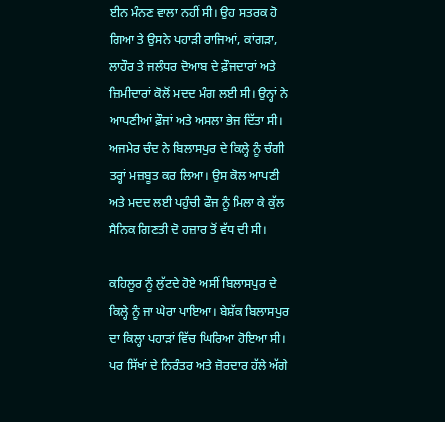ਈਨ ਮੰਨਣ ਵਾਲਾ ਨਹੀਂ ਸੀ। ਉਹ ਸਤਰਕ ਹੋ ਗਿਆ ਤੇ ਉਸਨੇ ਪਹਾੜੀ ਰਾਜਿਆਂ, ਕਾਂਗੜਾ, ਲਾਹੌਰ ਤੇ ਜਲੰਧਰ ਦੋਆਬ ਦੇ ਫ਼ੌਜਦਾਰਾਂ ਅਤੇ ਜ਼ਿਮੀਦਾਰਾਂ ਕੋਲੋਂ ਮਦਦ ਮੰਗ ਲਈ ਸੀ। ਉਨ੍ਹਾਂ ਨੇ ਆਪਣੀਆਂ ਫ਼ੌਜਾਂ ਅਤੇ ਅਸਲਾ ਭੇਜ ਦਿੱਤਾ ਸੀ। ਅਜਮੇਰ ਚੰਦ ਨੇ ਬਿਲਾਸਪੁਰ ਦੇ ਕਿਲ੍ਹੇ ਨੂੰ ਚੰਗੀ ਤਰ੍ਹਾਂ ਮਜ਼ਬੂਤ ਕਰ ਲਿਆ। ਉਸ ਕੋਲ ਆਪਣੀ ਅਤੇ ਮਦਦ ਲਈ ਪਹੁੰਚੀ ਫੌਜ ਨੂੰ ਮਿਲਾ ਕੇ ਕੁੱਲ ਸੈਨਿਕ ਗਿਣਤੀ ਦੋ ਹਜ਼ਾਰ ਤੋਂ ਵੱਧ ਦੀ ਸੀ।

ਕਹਿਲੂਰ ਨੂੰ ਲੁੱਟਦੇ ਹੋਏ ਅਸੀਂ ਬਿਲਾਸਪੁਰ ਦੇ ਕਿਲ੍ਹੇ ਨੂੰ ਜਾ ਘੇਰਾ ਪਾਇਆ। ਬੇਸ਼ੱਕ ਬਿਲਾਸਪੁਰ ਦਾ ਕਿਲ੍ਹਾ ਪਹਾੜਾਂ ਵਿੱਚ ਘਿਰਿਆ ਹੋਇਆ ਸੀ। ਪਰ ਸਿੱਖਾਂ ਦੇ ਨਿਰੰਤਰ ਅਤੇ ਜ਼ੋਰਦਾਰ ਹੱਲੇ ਅੱਗੇ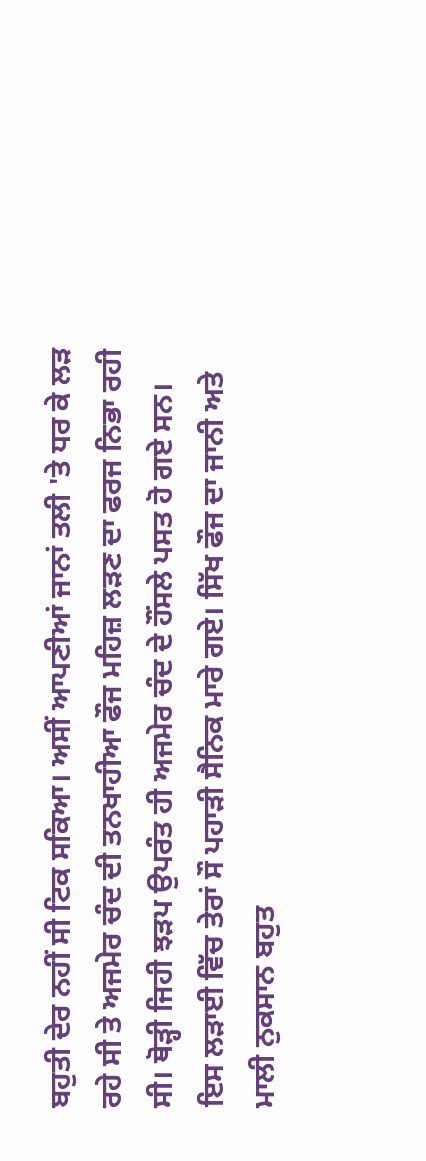ਬਹੁਤੀ ਦੇਰ ਨਹੀਂ ਸੀ ਟਿਕ ਸਕਿਆ। ਅਸੀਂ ਆਪਣੀਆਂ ਜਾਨਾਂ ਤਲੀ 'ਤੇ ਧਰ ਕੇ ਲੜ ਰਹੇ ਸੀ ਤੇ ਅਜਮੇਰ ਚੰਦ ਦੀ ਤਨਖਾਹੀਆ ਫੌਜ ਮਹਿਜ਼ ਲੜਣ ਦਾ ਫਰਜ ਨਿਭਾ ਰਹੀ ਸੀ। ਥੋੜ੍ਹੀ ਜਿਹੀ ਝੜਪ ਉਪਰੰਤ ਹੀ ਅਜਮੇਰ ਚੰਦ ਦੇ ਹੌਂਸਲੇ ਪਸਤ ਹੋ ਗਏ ਸਨ। ਇਸ ਲੜਾਈ ਵਿੱਚ ਤੇਰਾਂ ਸੌ ਪਹਾੜੀ ਸੈਨਿਕ ਮਾਰੇ ਗਏ। ਸਿੱਖ ਫੌਜ ਦਾ ਜਾਨੀ ਅਤੇ ਮਾਲੀ ਨੁਕਸਾਨ ਬਹੁਤ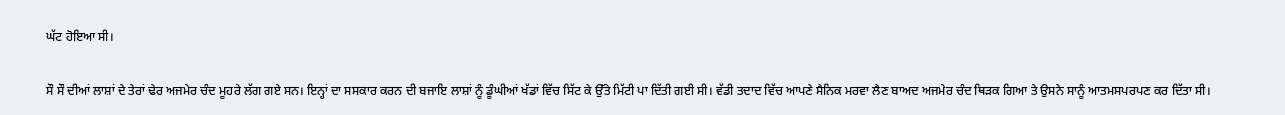ਘੱਟ ਹੋਇਆ ਸੀ।

ਸੌ ਸੌ ਦੀਆਂ ਲਾਸ਼ਾਂ ਦੇ ਤੇਰਾਂ ਢੇਰ ਅਜਮੇਰ ਚੰਦ ਮੂਹਰੇ ਲੱਗ ਗਏ ਸਨ। ਇਨ੍ਹਾਂ ਦਾ ਸਸਕਾਰ ਕਰਨ ਦੀ ਬਜਾਇ ਲਾਸ਼ਾਂ ਨੂੰ ਡੂੰਘੀਆਂ ਖੱਡਾਂ ਵਿੱਚ ਸਿੱਟ ਕੇ ਉੱਤੇ ਮਿੱਟੀ ਪਾ ਦਿੱਤੀ ਗਈ ਸੀ। ਵੱਡੀ ਤਦਾਦ ਵਿੱਚ ਆਪਣੇ ਸੈਨਿਕ ਮਰਵਾ ਲੈਣ ਬਾਅਦ ਅਜਮੇਰ ਚੰਦ ਥਿੜਕ ਗਿਆ ਤੇ ਉਸਨੇ ਸਾਨੂੰ ਆਤਮਸਪਰਪਣ ਕਰ ਦਿੱਤਾ ਸੀ।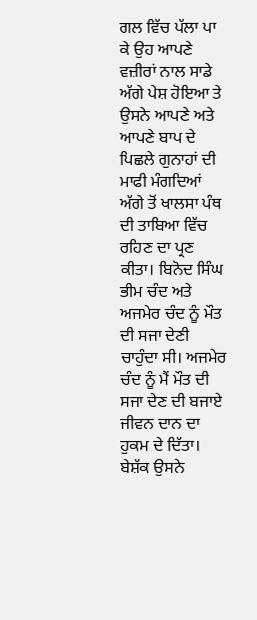ਗਲ ਵਿੱਚ ਪੱਲਾ ਪਾ ਕੇ ਉਹ ਆਪਣੇ ਵਜ਼ੀਰਾਂ ਨਾਲ ਸਾਡੇ ਅੱਗੇ ਪੇਸ਼ ਹੋਇਆ ਤੇ ਉਸਨੇ ਆਪਣੇ ਅਤੇ ਆਪਣੇ ਬਾਪ ਦੇ ਪਿਛਲੇ ਗੁਨਾਹਾਂ ਦੀ ਮਾਫੀ ਮੰਗਦਿਆਂ ਅੱਗੇ ਤੋਂ ਖਾਲਸਾ ਪੰਥ ਦੀ ਤਾਬਿਆ ਵਿੱਚ ਰਹਿਣ ਦਾ ਪ੍ਰਣ ਕੀਤਾ। ਬਿਨੋਦ ਸਿੰਘ ਭੀਮ ਚੰਦ ਅਤੇ ਅਜਮੇਰ ਚੰਦ ਨੂੰ ਮੌਤ ਦੀ ਸਜਾ ਦੇਣੀ ਚਾਹੁੰਦਾ ਸੀ। ਅਜਮੇਰ ਚੰਦ ਨੂੰ ਮੈਂ ਮੌਤ ਦੀ ਸਜਾ ਦੇਣ ਦੀ ਬਜਾਏ ਜੀਵਨ ਦਾਨ ਦਾ ਹੁਕਮ ਦੇ ਦਿੱਤਾ। ਬੇਸ਼ੱਕ ਉਸਨੇ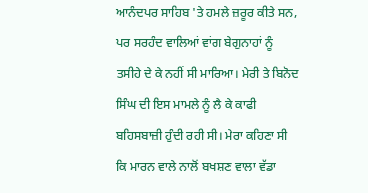ਆਨੰਦਪਰ ਸਾਹਿਬ 'ਤੇ ਹਮਲੇ ਜ਼ਰੂਰ ਕੀਤੇ ਸਨ, ਪਰ ਸਰਹੰਦ ਵਾਲਿਆਂ ਵਾਂਗ ਬੇਗੁਨਾਹਾਂ ਨੂੰ ਤਸੀਹੇ ਦੇ ਕੇ ਨਹੀਂ ਸੀ ਮਾਰਿਆ। ਮੇਰੀ ਤੇ ਬਿਨੋਦ ਸਿੰਘ ਦੀ ਇਸ ਮਾਮਲੇ ਨੂੰ ਲੈ ਕੇ ਕਾਫੀ ਬਹਿਸਬਾਜ਼ੀ ਹੁੰਦੀ ਰਹੀ ਸੀ। ਮੇਰਾ ਕਹਿਣਾ ਸੀ ਕਿ ਮਾਰਨ ਵਾਲੇ ਨਾਲੋਂ ਬਖਸ਼ਣ ਵਾਲਾ ਵੱਡਾ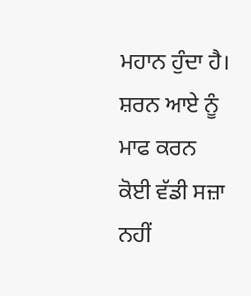ਮਹਾਨ ਹੁੰਦਾ ਹੈ। ਸ਼ਰਨ ਆਏ ਨੂੰ ਮਾਫ ਕਰਨ ਕੋਈ ਵੱਡੀ ਸਜ਼ਾ ਨਹੀਂ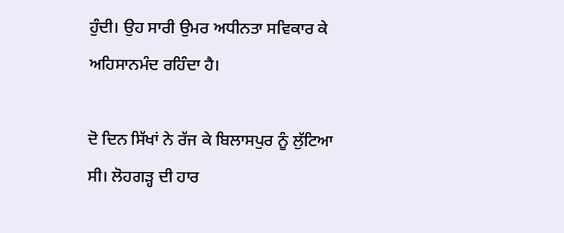ਹੁੰਦੀ। ਉਹ ਸਾਰੀ ਉਮਰ ਅਧੀਨਤਾ ਸਵਿਕਾਰ ਕੇ ਅਹਿਸਾਨਮੰਦ ਰਹਿੰਦਾ ਹੈ।

ਦੋ ਦਿਨ ਸਿੱਖਾਂ ਨੇ ਰੱਜ ਕੇ ਬਿਲਾਸਪੁਰ ਨੂੰ ਲੁੱਟਿਆ ਸੀ। ਲੋਹਗੜ੍ਹ ਦੀ ਹਾਰ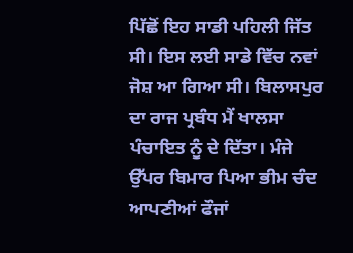ਪਿੱਛੋਂ ਇਹ ਸਾਡੀ ਪਹਿਲੀ ਜਿੱਤ ਸੀ। ਇਸ ਲਈ ਸਾਡੇ ਵਿੱਚ ਨਵਾਂ ਜੋਸ਼ ਆ ਗਿਆ ਸੀ। ਬਿਲਾਸਪੁਰ ਦਾ ਰਾਜ ਪ੍ਰਬੰਧ ਮੈਂ ਖਾਲਸਾ ਪੰਚਾਇਤ ਨੂੰ ਦੇ ਦਿੱਤਾ। ਮੰਜੇ ਉੱਪਰ ਬਿਮਾਰ ਪਿਆ ਭੀਮ ਚੰਦ ਆਪਣੀਆਂ ਫੌਜਾਂ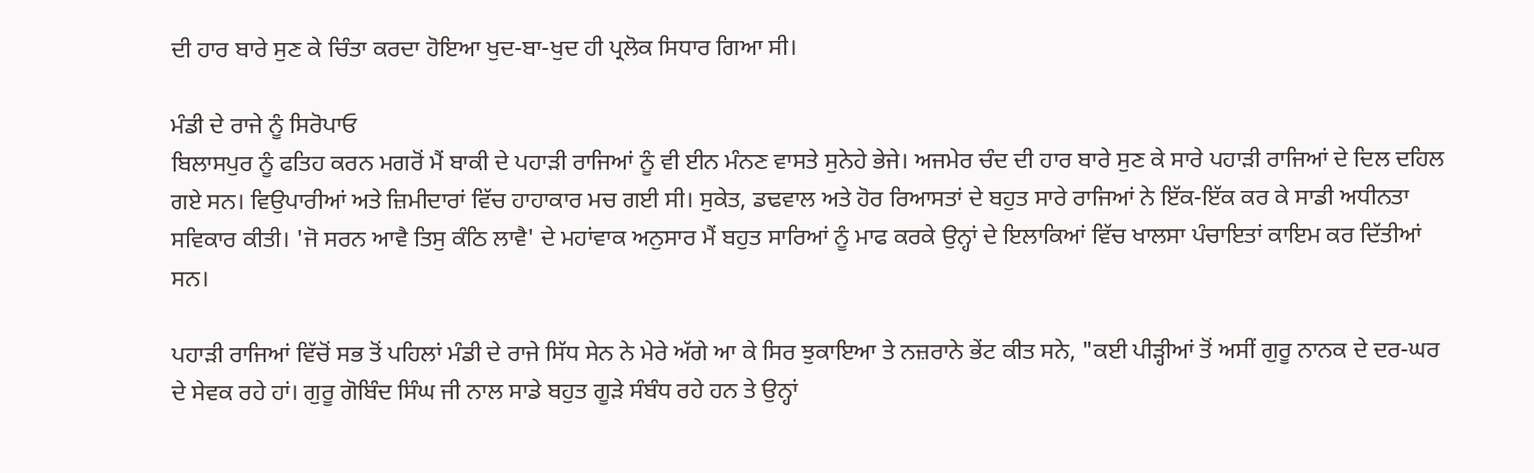ਦੀ ਹਾਰ ਬਾਰੇ ਸੁਣ ਕੇ ਚਿੰਤਾ ਕਰਦਾ ਹੋਇਆ ਖੁਦ-ਬਾ-ਖੁਦ ਹੀ ਪ੍ਰਲੋਕ ਸਿਧਾਰ ਗਿਆ ਸੀ।

ਮੰਡੀ ਦੇ ਰਾਜੇ ਨੂੰ ਸਿਰੋਪਾਓ
ਬਿਲਾਸਪੁਰ ਨੂੰ ਫਤਿਹ ਕਰਨ ਮਗਰੋਂ ਮੈਂ ਬਾਕੀ ਦੇ ਪਹਾੜੀ ਰਾਜਿਆਂ ਨੂੰ ਵੀ ਈਨ ਮੰਨਣ ਵਾਸਤੇ ਸੁਨੇਹੇ ਭੇਜੇ। ਅਜਮੇਰ ਚੰਦ ਦੀ ਹਾਰ ਬਾਰੇ ਸੁਣ ਕੇ ਸਾਰੇ ਪਹਾੜੀ ਰਾਜਿਆਂ ਦੇ ਦਿਲ ਦਹਿਲ ਗਏ ਸਨ। ਵਿਉਪਾਰੀਆਂ ਅਤੇ ਜ਼ਿਮੀਦਾਰਾਂ ਵਿੱਚ ਹਾਹਾਕਾਰ ਮਚ ਗਈ ਸੀ। ਸੁਕੇਤ, ਡਢਵਾਲ ਅਤੇ ਹੋਰ ਰਿਆਸਤਾਂ ਦੇ ਬਹੁਤ ਸਾਰੇ ਰਾਜਿਆਂ ਨੇ ਇੱਕ-ਇੱਕ ਕਰ ਕੇ ਸਾਡੀ ਅਧੀਨਤਾ ਸਵਿਕਾਰ ਕੀਤੀ। 'ਜੋ ਸਰਨ ਆਵੈ ਤਿਸੁ ਕੰਠਿ ਲਾਵੈ' ਦੇ ਮਹਾਂਵਾਕ ਅਨੁਸਾਰ ਮੈਂ ਬਹੁਤ ਸਾਰਿਆਂ ਨੂੰ ਮਾਫ ਕਰਕੇ ਉਨ੍ਹਾਂ ਦੇ ਇਲਾਕਿਆਂ ਵਿੱਚ ਖਾਲਸਾ ਪੰਚਾਇਤਾਂ ਕਾਇਮ ਕਰ ਦਿੱਤੀਆਂ ਸਨ।

ਪਹਾੜੀ ਰਾਜਿਆਂ ਵਿੱਚੋਂ ਸਭ ਤੋਂ ਪਹਿਲਾਂ ਮੰਡੀ ਦੇ ਰਾਜੇ ਸਿੱਧ ਸੇਨ ਨੇ ਮੇਰੇ ਅੱਗੇ ਆ ਕੇ ਸਿਰ ਝੁਕਾਇਆ ਤੇ ਨਜ਼ਰਾਨੇ ਭੇਂਟ ਕੀਤ ਸਨੇ, "ਕਈ ਪੀੜ੍ਹੀਆਂ ਤੋਂ ਅਸੀਂ ਗੁਰੂ ਨਾਨਕ ਦੇ ਦਰ-ਘਰ ਦੇ ਸੇਵਕ ਰਹੇ ਹਾਂ। ਗੁਰੂ ਗੋਬਿੰਦ ਸਿੰਘ ਜੀ ਨਾਲ ਸਾਡੇ ਬਹੁਤ ਗੂੜੇ ਸੰਬੰਧ ਰਹੇ ਹਨ ਤੇ ਉਨ੍ਹਾਂ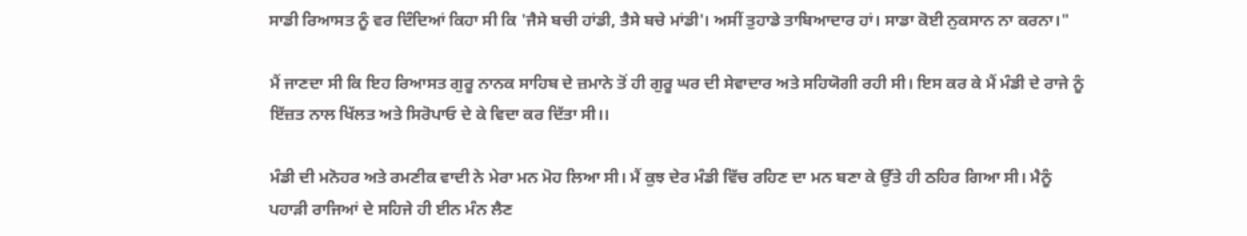ਸਾਡੀ ਰਿਆਸਤ ਨੂੰ ਵਰ ਦਿੰਦਿਆਂ ਕਿਹਾ ਸੀ ਕਿ 'ਜੈਸੇ ਬਚੀ ਹਾਂਡੀ, ਤੈਸੇ ਬਚੇ ਮਾਂਡੀ'। ਅਸੀਂ ਤੁਹਾਡੇ ਤਾਬਿਆਦਾਰ ਹਾਂ। ਸਾਡਾ ਕੋਈ ਨੁਕਸਾਨ ਨਾ ਕਰਨਾ।"

ਮੈਂ ਜਾਣਦਾ ਸੀ ਕਿ ਇਹ ਰਿਆਸਤ ਗੁਰੂ ਨਾਨਕ ਸਾਹਿਬ ਦੇ ਜ਼ਮਾਨੇ ਤੋਂ ਹੀ ਗੁਰੂ ਘਰ ਦੀ ਸੇਵਾਦਾਰ ਅਤੇ ਸਹਿਯੋਗੀ ਰਹੀ ਸੀ। ਇਸ ਕਰ ਕੇ ਮੈਂ ਮੰਡੀ ਦੇ ਰਾਜੇ ਨੂੰ ਇੱਜ਼ਤ ਨਾਲ ਖਿੱਲਤ ਅਤੇ ਸਿਰੋਪਾਓ ਦੇ ਕੇ ਵਿਦਾ ਕਰ ਦਿੱਤਾ ਸੀ।।

ਮੰਡੀ ਦੀ ਮਨੋਹਰ ਅਤੇ ਰਮਣੀਕ ਵਾਦੀ ਨੇ ਮੇਰਾ ਮਨ ਮੋਹ ਲਿਆ ਸੀ। ਮੈਂ ਕੁਝ ਦੇਰ ਮੰਡੀ ਵਿੱਚ ਰਹਿਣ ਦਾ ਮਨ ਬਣਾ ਕੇ ਉੱਤੇ ਹੀ ਠਹਿਰ ਗਿਆ ਸੀ। ਮੈਨੂੰ ਪਹਾੜੀ ਰਾਜਿਆਂ ਦੇ ਸਹਿਜੇ ਹੀ ਈਨ ਮੰਨ ਲੈਣ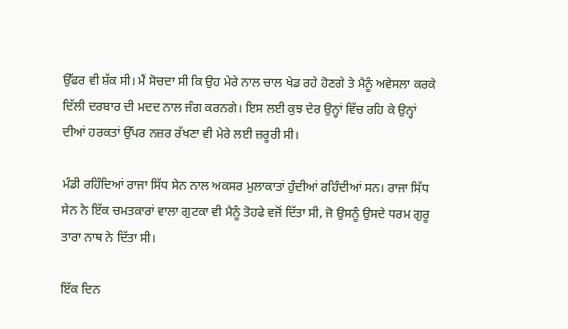ਉੱਫਰ ਵੀ ਸ਼ੱਕ ਸੀ। ਮੈਂ ਸੋਚਦਾ ਸੀ ਕਿ ਉਹ ਮੇਰੇ ਨਾਲ ਚਾਲ ਖੇਡ ਰਹੇ ਹੋਣਗੇ ਤੇ ਮੈਨੂੰ ਅਵੇਸਲਾ ਕਰਕੇ ਦਿੱਲੀ ਦਰਬਾਰ ਦੀ ਮਦਦ ਨਾਲ ਜੰਗ ਕਰਨਗੇ। ਇਸ ਲਈ ਕੁਝ ਦੇਰ ਉਨ੍ਹਾਂ ਵਿੱਚ ਰਹਿ ਕੇ ਉਨ੍ਹਾਂ ਦੀਆਂ ਹਰਕਤਾਂ ਉੱਪਰ ਨਜ਼ਰ ਰੱਖਣਾ ਵੀ ਮੇਰੇ ਲਈ ਜ਼ਰੂਰੀ ਸੀ।

ਮੰਡੀ ਰਹਿੰਦਿਆਂ ਰਾਜਾ ਸਿੱਧ ਸੇਨ ਨਾਲ ਅਕਸਰ ਮੁਲਾਕਾਤਾਂ ਹੁੰਦੀਆਂ ਰਹਿੰਦੀਆਂ ਸਨ। ਰਾਜਾ ਸਿੱਧ ਸੇਨ ਨੇ ਇੱਕ ਚਮਤਕਾਰਾਂ ਵਾਲਾ ਗੁਟਕਾ ਵੀ ਮੈਨੂੰ ਤੋਹਫੇ ਵਜੋਂ ਦਿੱਤਾ ਸੀ, ਜੋ ਉਸਨੂੰ ਉਸਦੇ ਧਰਮ ਗੁਰੂ ਤਾਰਾ ਨਾਥ ਨੇ ਦਿੱਤਾ ਸੀ।

ਇੱਕ ਦਿਨ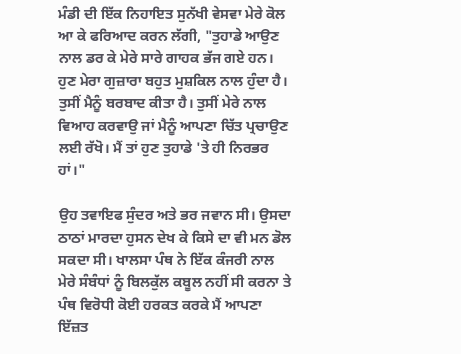ਮੰਡੀ ਦੀ ਇੱਕ ਨਿਹਾਇਤ ਸੁਨੱਖੀ ਵੇਸਵਾ ਮੇਰੇ ਕੋਲ ਆ ਕੇ ਫਰਿਆਦ ਕਰਨ ਲੱਗੀ, "ਤੁਹਾਡੇ ਆਉਣ ਨਾਲ ਡਰ ਕੇ ਮੇਰੇ ਸਾਰੇ ਗਾਹਕ ਭੱਜ ਗਏ ਹਨ। ਹੁਣ ਮੇਰਾ ਗੁਜ਼ਾਰਾ ਬਹੁਤ ਮੁਸ਼ਕਿਲ ਨਾਲ ਹੁੰਦਾ ਹੈ। ਤੁਸੀਂ ਮੈਨੂੰ ਬਰਬਾਦ ਕੀਤਾ ਹੈ। ਤੁਸੀਂ ਮੇਰੇ ਨਾਲ ਵਿਆਹ ਕਰਵਾਉ ਜਾਂ ਮੈਨੂੰ ਆਪਣਾ ਚਿੱਤ ਪ੍ਰਚਾਉਣ ਲਈ ਰੱਖੋ। ਮੈਂ ਤਾਂ ਹੁਣ ਤੁਹਾਡੇ 'ਤੇ ਹੀ ਨਿਰਭਰ ਹਾਂ।"

ਉਹ ਤਵਾਇਫ ਸੁੰਦਰ ਅਤੇ ਭਰ ਜਵਾਨ ਸੀ। ਉਸਦਾ ਠਾਠਾਂ ਮਾਰਦਾ ਹੁਸਨ ਦੇਖ ਕੇ ਕਿਸੇ ਦਾ ਵੀ ਮਨ ਡੋਲ ਸਕਦਾ ਸੀ। ਖਾਲਸਾ ਪੰਥ ਨੇ ਇੱਕ ਕੰਜਰੀ ਨਾਲ ਮੇਰੇ ਸੰਬੰਧਾਂ ਨੂੰ ਬਿਲਕੁੱਲ ਕਬੂਲ ਨਹੀਂ ਸੀ ਕਰਨਾ ਤੇ ਪੰਥ ਵਿਰੋਧੀ ਕੋਈ ਹਰਕਤ ਕਰਕੇ ਮੈਂ ਆਪਣਾ ਇੱਜ਼ਤ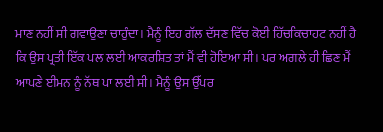ਮਾਣ ਨਹੀਂ ਸੀ ਗਵਾਉਣਾ ਚਾਹੁੰਦਾ। ਮੈਨੂੰ ਇਹ ਗੱਲ ਦੱਸਣ ਵਿੱਚ ਕੋਈ ਹਿੱਚਕਿਚਾਹਟ ਨਹੀਂ ਹੈ ਕਿ ਉਸ ਪ੍ਰਤੀ ਇੱਕ ਪਲ ਲਈ ਆਕਰਸ਼ਿਤ ਤਾਂ ਮੈਂ ਵੀ ਹੋਇਆ ਸੀ। ਪਰ ਅਗਲੇ ਹੀ ਛਿਣ ਮੈਂ ਆਪਣੇ ਈਮਨ ਨੂੰ ਨੱਥ ਪਾ ਲਈ ਸੀ। ਮੈਨੂੰ ਉਸ ਉੱਪਰ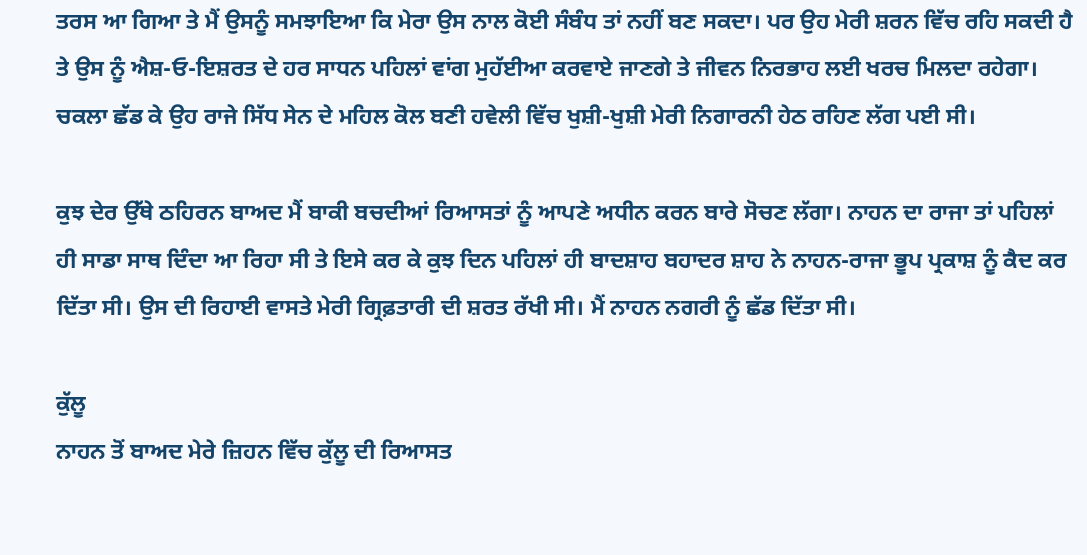ਤਰਸ ਆ ਗਿਆ ਤੇ ਮੈਂ ਉਸਨੂੰ ਸਮਝਾਇਆ ਕਿ ਮੇਰਾ ਉਸ ਨਾਲ ਕੋਈ ਸੰਬੰਧ ਤਾਂ ਨਹੀਂ ਬਣ ਸਕਦਾ। ਪਰ ਉਹ ਮੇਰੀ ਸ਼ਰਨ ਵਿੱਚ ਰਹਿ ਸਕਦੀ ਹੈ ਤੇ ਉਸ ਨੂੰ ਐਸ਼-ਓ-ਇਸ਼ਰਤ ਦੇ ਹਰ ਸਾਧਨ ਪਹਿਲਾਂ ਵਾਂਗ ਮੁਹੱਈਆ ਕਰਵਾਏ ਜਾਣਗੇ ਤੇ ਜੀਵਨ ਨਿਰਭਾਹ ਲਈ ਖਰਚ ਮਿਲਦਾ ਰਹੇਗਾ। ਚਕਲਾ ਛੱਡ ਕੇ ਉਹ ਰਾਜੇ ਸਿੱਧ ਸੇਨ ਦੇ ਮਹਿਲ ਕੋਲ ਬਣੀ ਹਵੇਲੀ ਵਿੱਚ ਖੁਸ਼ੀ-ਖੁਸ਼ੀ ਮੇਰੀ ਨਿਗਾਰਨੀ ਹੇਠ ਰਹਿਣ ਲੱਗ ਪਈ ਸੀ।

ਕੁਝ ਦੇਰ ਉੱਥੇ ਠਹਿਰਨ ਬਾਅਦ ਮੈਂ ਬਾਕੀ ਬਚਦੀਆਂ ਰਿਆਸਤਾਂ ਨੂੰ ਆਪਣੇ ਅਧੀਨ ਕਰਨ ਬਾਰੇ ਸੋਚਣ ਲੱਗਾ। ਨਾਹਨ ਦਾ ਰਾਜਾ ਤਾਂ ਪਹਿਲਾਂ ਹੀ ਸਾਡਾ ਸਾਥ ਦਿੰਦਾ ਆ ਰਿਹਾ ਸੀ ਤੇ ਇਸੇ ਕਰ ਕੇ ਕੁਝ ਦਿਨ ਪਹਿਲਾਂ ਹੀ ਬਾਦਸ਼ਾਹ ਬਹਾਦਰ ਸ਼ਾਹ ਨੇ ਨਾਹਨ-ਰਾਜਾ ਭੂਪ ਪ੍ਰਕਾਸ਼ ਨੂੰ ਕੈਦ ਕਰ ਦਿੱਤਾ ਸੀ। ਉਸ ਦੀ ਰਿਹਾਈ ਵਾਸਤੇ ਮੇਰੀ ਗ੍ਰਿਫ਼ਤਾਰੀ ਦੀ ਸ਼ਰਤ ਰੱਖੀ ਸੀ। ਮੈਂ ਨਾਹਨ ਨਗਰੀ ਨੂੰ ਛੱਡ ਦਿੱਤਾ ਸੀ।

ਕੁੱਲੂ
ਨਾਹਨ ਤੋਂ ਬਾਅਦ ਮੇਰੇ ਜ਼ਿਹਨ ਵਿੱਚ ਕੁੱਲੂ ਦੀ ਰਿਆਸਤ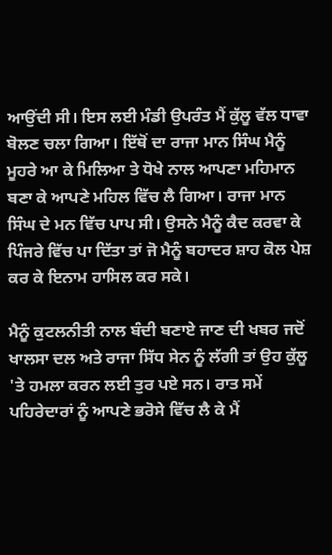ਆਉਂਦੀ ਸੀ। ਇਸ ਲਈ ਮੰਡੀ ਉਪਰੰਤ ਮੈਂ ਕੁੱਲੂ ਵੱਲ ਧਾਵਾ ਬੋਲਣ ਚਲਾ ਗਿਆ। ਇੱਥੋਂ ਦਾ ਰਾਜਾ ਮਾਨ ਸਿੰਘ ਮੈਨੂੰ ਮੂਹਰੇ ਆ ਕੇ ਮਿਲਿਆ ਤੇ ਧੋਖੇ ਨਾਲ ਆਪਣਾ ਮਹਿਮਾਨ ਬਣਾ ਕੇ ਆਪਣੇ ਮਹਿਲ ਵਿੱਚ ਲੈ ਗਿਆ। ਰਾਜਾ ਮਾਨ ਸਿੰਘ ਦੇ ਮਨ ਵਿੱਚ ਪਾਪ ਸੀ। ਉਸਨੇ ਮੈਨੂੰ ਕੈਦ ਕਰਵਾ ਕੇ ਪਿੰਜਰੇ ਵਿੱਚ ਪਾ ਦਿੱਤਾ ਤਾਂ ਜੋ ਮੈਨੂੰ ਬਹਾਦਰ ਸ਼ਾਹ ਕੋਲ ਪੇਸ਼ ਕਰ ਕੇ ਇਨਾਮ ਹਾਸਿਲ ਕਰ ਸਕੇ।

ਮੈਨੂੰ ਕੁਟਲਨੀਤੀ ਨਾਲ ਬੰਦੀ ਬਣਾਏ ਜਾਣ ਦੀ ਖਬਰ ਜਦੋਂ ਖਾਲਸਾ ਦਲ ਅਤੇ ਰਾਜਾ ਸਿੱਧ ਸੇਨ ਨੂੰ ਲੱਗੀ ਤਾਂ ਉਹ ਕੁੱਲੂ 'ਤੇ ਹਮਲਾ ਕਰਨ ਲਈ ਤੁਰ ਪਏ ਸਨ। ਰਾਤ ਸਮੇਂ ਪਹਿਰੇਦਾਰਾਂ ਨੂੰ ਆਪਣੇ ਭਰੋਸੇ ਵਿੱਚ ਲੈ ਕੇ ਮੈਂ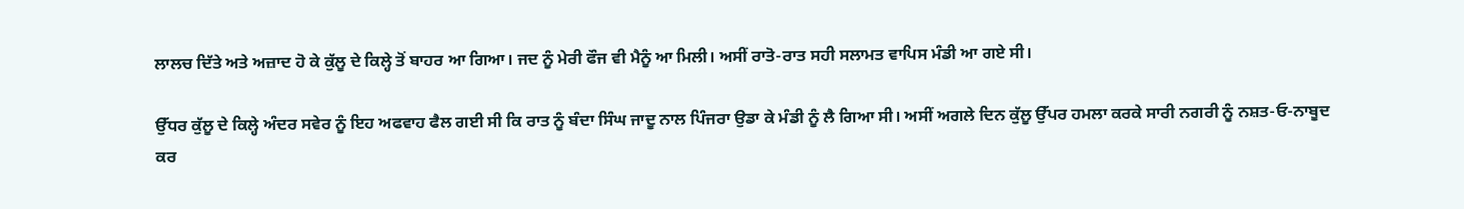ਲਾਲਚ ਦਿੱਤੇ ਅਤੇ ਅਜ਼ਾਦ ਹੋ ਕੇ ਕੁੱਲੂ ਦੇ ਕਿਲ੍ਹੇ ਤੋਂ ਬਾਹਰ ਆ ਗਿਆ। ਜਦ ਨੂੰ ਮੇਰੀ ਫੌਜ ਵੀ ਮੈਨੂੰ ਆ ਮਿਲੀ। ਅਸੀਂ ਰਾਤੋ-ਰਾਤ ਸਹੀ ਸਲਾਮਤ ਵਾਪਿਸ ਮੰਡੀ ਆ ਗਏ ਸੀ।

ਉੱਧਰ ਕੁੱਲੂ ਦੇ ਕਿਲ੍ਹੇ ਅੰਦਰ ਸਵੇਰ ਨੂੰ ਇਹ ਅਫਵਾਹ ਫੈਲ ਗਈ ਸੀ ਕਿ ਰਾਤ ਨੂੰ ਬੰਦਾ ਸਿੰਘ ਜਾਦੂ ਨਾਲ ਪਿੰਜਰਾ ਉਡਾ ਕੇ ਮੰਡੀ ਨੂੰ ਲੈ ਗਿਆ ਸੀ। ਅਸੀਂ ਅਗਲੇ ਦਿਨ ਕੁੱਲੂ ਉੱਪਰ ਹਮਲਾ ਕਰਕੇ ਸਾਰੀ ਨਗਰੀ ਨੂੰ ਨਸ਼ਤ-ਓ-ਨਾਬੂਦ ਕਰ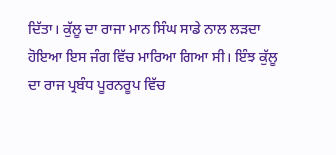ਦਿੱਤਾ। ਕੁੱਲੂ ਦਾ ਰਾਜਾ ਮਾਨ ਸਿੰਘ ਸਾਡੇ ਨਾਲ ਲੜਦਾ ਹੋਇਆ ਇਸ ਜੰਗ ਵਿੱਚ ਮਾਰਿਆ ਗਿਆ ਸੀ। ਇੰਝ ਕੁੱਲੂ ਦਾ ਰਾਜ ਪ੍ਰਬੰਧ ਪੂਰਨਰੂਪ ਵਿੱਚ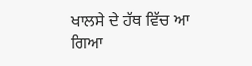ਖਾਲਸੇ ਦੇ ਹੱਥ ਵਿੱਚ ਆ ਗਿਆ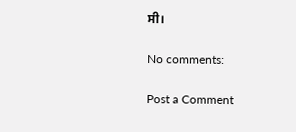ਸੀ।

No comments:

Post a Comment